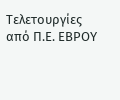Τελετουργίες από Π.Ε. ΕΒΡΟΥ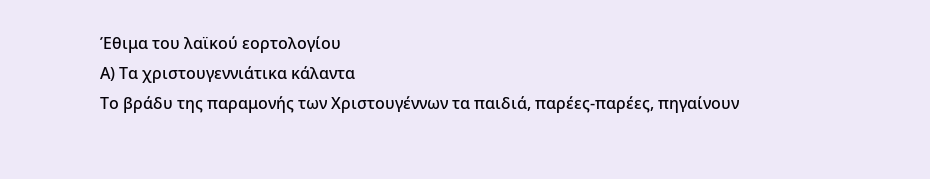Έθιμα του λαϊκού εορτολογίου
Α) Τα χριστουγεννιάτικα κάλαντα
Το βράδυ της παραμονής των Χριστουγέννων τα παιδιά, παρέες-παρέες, πηγαίνουν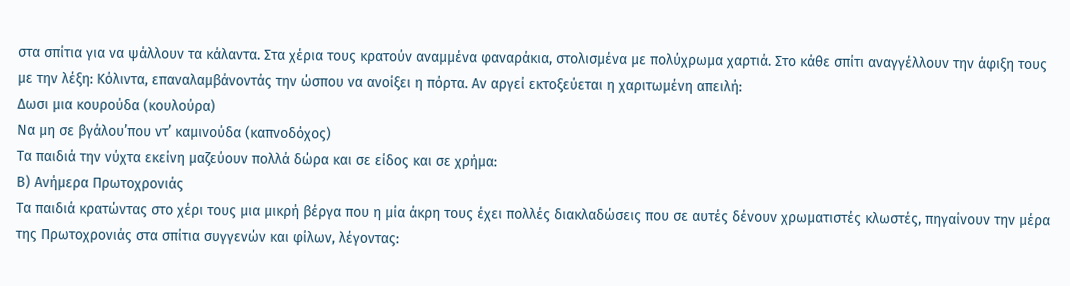στα σπίτια για να ψάλλουν τα κάλαντα. Στα χέρια τους κρατούν αναμμένα φαναράκια, στολισμένα με πολύχρωμα χαρτιά. Στο κάθε σπίτι αναγγέλλουν την άφιξη τους με την λέξη: Κόλιντα, επαναλαμβάνοντάς την ώσπου να ανοίξει η πόρτα. Αν αργεί εκτοξεύεται η χαριτωμένη απειλή:
Δωσι μια κουρούδα (κουλούρα)
Να μη σε βγάλου’που ντ’ καμινούδα (καπνοδόχος)
Τα παιδιά την νύχτα εκείνη μαζεύουν πολλά δώρα και σε είδος και σε χρήμα:
Β) Ανήμερα Πρωτοχρονιάς
Τα παιδιά κρατώντας στο χέρι τους μια μικρή βέργα που η μία άκρη τους έχει πολλές διακλαδώσεις που σε αυτές δένουν χρωματιστές κλωστές, πηγαίνουν την μέρα της Πρωτοχρονιάς στα σπίτια συγγενών και φίλων, λέγοντας: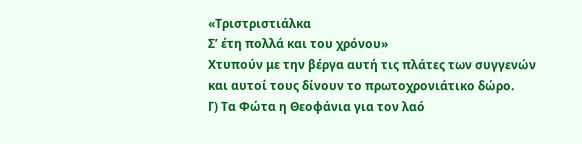«Τριστριστιάλκα
Σ’ έτη πολλά και του χρόνου»
Χτυπούν με την βέργα αυτή τις πλάτες των συγγενών και αυτοί τους δίνουν το πρωτοχρονιάτικο δώρο.
Γ) Τα Φώτα η Θεοφάνια για τον λαό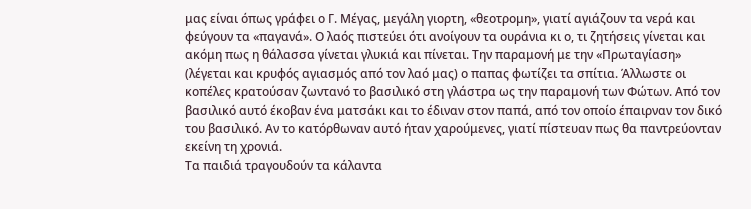μας είναι όπως γράφει ο Γ. Μέγας, μεγάλη γιορτη, «θεοτρομη», γιατί αγιάζουν τα νερά και φεύγουν τα «παγανά». Ο λαός πιστεύει ότι ανοίγουν τα ουράνια κι ο, τι ζητήσεις γίνεται και ακόμη πως η θάλασσα γίνεται γλυκιά και πίνεται. Την παραμονή με την «Πρωταγίαση» (λέγεται και κρυφός αγιασμός από τον λαό μας) ο παπας φωτίζει τα σπίτια. Άλλωστε οι κοπέλες κρατούσαν ζωντανό το βασιλικό στη γλάστρα ως την παραμονή των Φώτων. Από τον βασιλικό αυτό έκοβαν ένα ματσάκι και το έδιναν στον παπά, από τον οποίο έπαιρναν τον δικό του βασιλικό. Αν το κατόρθωναν αυτό ήταν χαρούμενες, γιατί πίστευαν πως θα παντρεύονταν εκείνη τη χρονιά.
Τα παιδιά τραγουδούν τα κάλαντα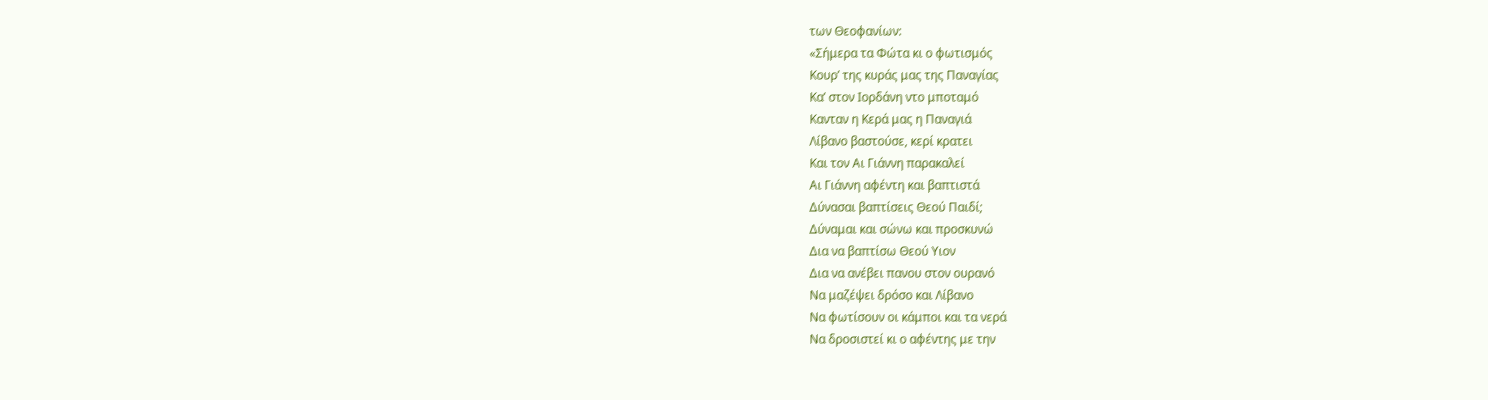των Θεοφανίων:
«Σήμερα τα Φώτα κι ο φωτισμός
Κουρ’ της κυράς μας της Παναγίας
Κα’ στον Ιορδάνη ντο μποταμό
Κανταν η Κερά μας η Παναγιά
Λίβανο βαστούσε, κερί κρατει
Και τον Αι Γιάννη παρακαλεί
Αι Γιάννη αφέντη και βαπτιστά
Δύνασαι βαπτίσεις Θεού Παιδί;
Δύναμαι και σώνω και προσκυνώ
Δια να βαπτίσω Θεού Υιον
Δια να ανέβει πανου στον ουρανό
Να μαζέψει δρόσο και Λίβανο
Να φωτίσουν οι κάμποι και τα νερά
Να δροσιστεί κι ο αφέντης με την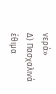νερά»
Δ) Πασχαλινά έθιμα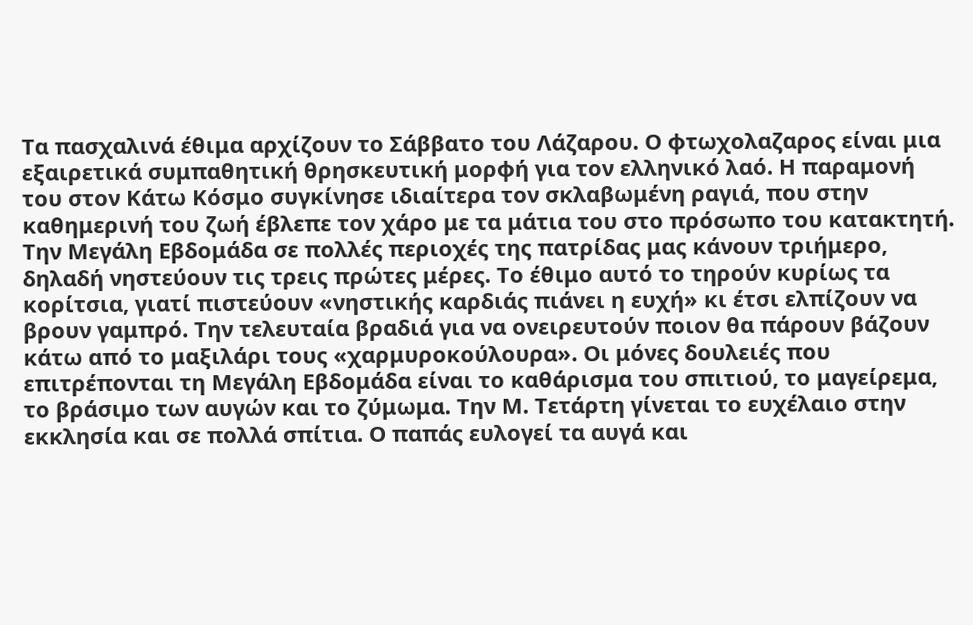Τα πασχαλινά έθιμα αρχίζουν το Σάββατο του Λάζαρου. Ο φτωχολαζαρος είναι μια εξαιρετικά συμπαθητική θρησκευτική μορφή για τον ελληνικό λαό. Η παραμονή του στον Κάτω Κόσμο συγκίνησε ιδιαίτερα τον σκλαβωμένη ραγιά, που στην καθημερινή του ζωή έβλεπε τον χάρο με τα μάτια του στο πρόσωπο του κατακτητή. Την Μεγάλη Εβδομάδα σε πολλές περιοχές της πατρίδας μας κάνουν τριήμερο, δηλαδή νηστεύουν τις τρεις πρώτες μέρες. Το έθιμο αυτό το τηρούν κυρίως τα κορίτσια, γιατί πιστεύουν «νηστικής καρδιάς πιάνει η ευχή» κι έτσι ελπίζουν να βρουν γαμπρό. Την τελευταία βραδιά για να ονειρευτούν ποιον θα πάρουν βάζουν κάτω από το μαξιλάρι τους «χαρμυροκούλουρα». Οι μόνες δουλειές που επιτρέπονται τη Μεγάλη Εβδομάδα είναι το καθάρισμα του σπιτιού, το μαγείρεμα, το βράσιμο των αυγών και το ζύμωμα. Την Μ. Τετάρτη γίνεται το ευχέλαιο στην εκκλησία και σε πολλά σπίτια. Ο παπάς ευλογεί τα αυγά και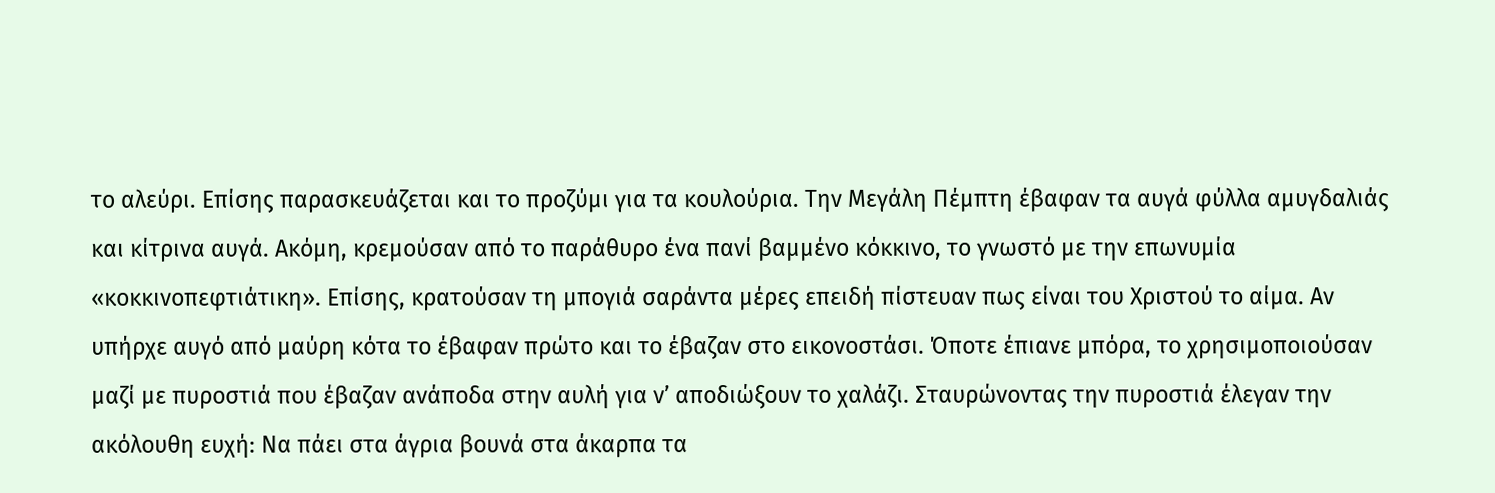το αλεύρι. Επίσης παρασκευάζεται και το προζύμι για τα κουλούρια. Την Μεγάλη Πέμπτη έβαφαν τα αυγά φύλλα αμυγδαλιάς και κίτρινα αυγά. Ακόμη, κρεμούσαν από το παράθυρο ένα πανί βαμμένο κόκκινο, το γνωστό με την επωνυμία «κοκκινοπεφτιάτικη». Επίσης, κρατούσαν τη μπογιά σαράντα μέρες επειδή πίστευαν πως είναι του Χριστού το αίμα. Αν υπήρχε αυγό από μαύρη κότα το έβαφαν πρώτο και το έβαζαν στο εικονοστάσι. Όποτε έπιανε μπόρα, το χρησιμοποιούσαν μαζί με πυροστιά που έβαζαν ανάποδα στην αυλή για ν’ αποδιώξουν το χαλάζι. Σταυρώνοντας την πυροστιά έλεγαν την ακόλουθη ευχή: Να πάει στα άγρια βουνά στα άκαρπα τα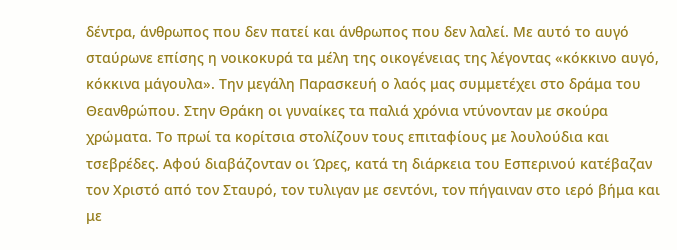δέντρα, άνθρωπος που δεν πατεί και άνθρωπος που δεν λαλεί. Με αυτό το αυγό σταύρωνε επίσης η νοικοκυρά τα μέλη της οικογένειας της λέγοντας «κόκκινο αυγό, κόκκινα μάγουλα». Την μεγάλη Παρασκευή ο λαός μας συμμετέχει στο δράμα του Θεανθρώπου. Στην Θράκη οι γυναίκες τα παλιά χρόνια ντύνονταν με σκούρα χρώματα. Το πρωί τα κορίτσια στολίζουν τους επιταφίους με λουλούδια και τσεβρέδες. Αφού διαβάζονταν οι Ώρες, κατά τη διάρκεια του Εσπερινού κατέβαζαν τον Χριστό από τον Σταυρό, τον τυλιγαν με σεντόνι, τον πήγαιναν στο ιερό βήμα και με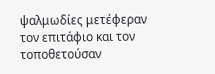ψαλμωδίες μετέφεραν τον επιτάφιο και τον τοποθετούσαν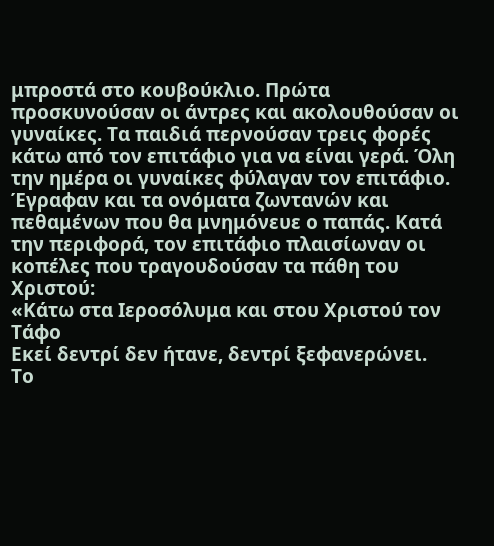μπροστά στο κουβούκλιο. Πρώτα προσκυνούσαν οι άντρες και ακολουθούσαν οι γυναίκες. Τα παιδιά περνούσαν τρεις φορές κάτω από τον επιτάφιο για να είναι γερά. Όλη την ημέρα οι γυναίκες φύλαγαν τον επιτάφιο. Έγραφαν και τα ονόματα ζωντανών και πεθαμένων που θα μνημόνευε ο παπάς. Κατά την περιφορά, τον επιτάφιο πλαισίωναν οι κοπέλες που τραγουδούσαν τα πάθη του Χριστού:
«Κάτω στα Ιεροσόλυμα και στου Χριστού τον Τάφο
Εκεί δεντρί δεν ήτανε, δεντρί ξεφανερώνει.
Το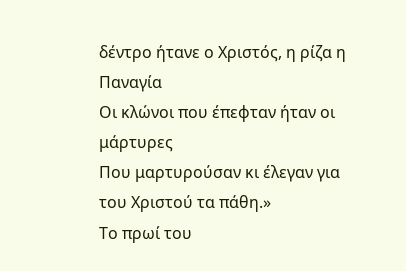δέντρο ήτανε ο Χριστός, η ρίζα η Παναγία
Οι κλώνοι που έπεφταν ήταν οι μάρτυρες
Που μαρτυρούσαν κι έλεγαν για του Χριστού τα πάθη.»
Το πρωί του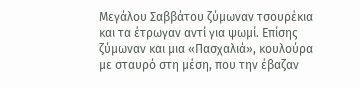Μεγάλου Σαββάτου ζύμωναν τσουρέκια και τα έτρωγαν αντί για ψωμί. Επίσης ζύμωναν και μια «Πασχαλιά», κουλούρα με σταυρό στη μέση, που την έβαζαν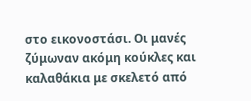στο εικονοστάσι. Οι μανές ζύμωναν ακόμη κούκλες και καλαθάκια με σκελετό από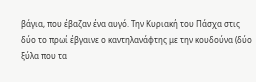βάγια, που έβαζαν ένα αυγό. Την Κυριακή του Πάσχα στις δύο το πρωί έβγαινε ο καντηλανάφτης με την κουδούνα (δύο ξύλα που τα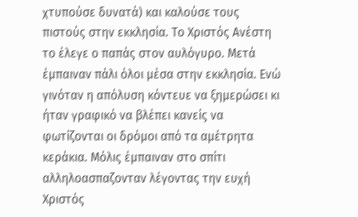χτυπούσε δυνατά) και καλούσε τους πιστούς στην εκκλησία. Το Χριστός Ανέστη το έλεγε ο παπάς στον αυλόγυρο. Μετά έμπαιναν πάλι όλοι μέσα στην εκκλησία. Ενώ γινόταν η απόλυση κόντευε να ξημερώσει κι ήταν γραφικό να βλέπει κανείς να φωτίζονται οι δρόμοι από τα αμέτρητα κεράκια. Μόλις έμπαιναν στο σπίτι αλληλοασπαζονταν λέγοντας την ευχή Χριστός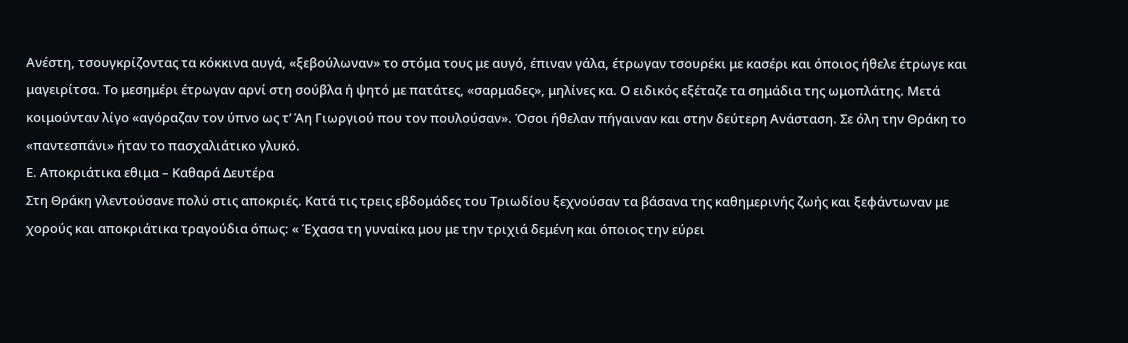Ανέστη, τσουγκρίζοντας τα κόκκινα αυγά, «ξεβούλωναν» το στόμα τους με αυγό, έπιναν γάλα, έτρωγαν τσουρέκι με κασέρι και όποιος ήθελε έτρωγε και μαγειρίτσα. Το μεσημέρι έτρωγαν αρνί στη σούβλα ή ψητό με πατάτες, «σαρμαδες», μηλίνες κα. Ο ειδικός εξέταζε τα σημάδια της ωμοπλάτης. Μετά κοιμούνταν λίγο «αγόραζαν τον ύπνο ως τ’ Άη Γιωργιού που τον πουλούσαν». Όσοι ήθελαν πήγαιναν και στην δεύτερη Ανάσταση. Σε όλη την Θράκη το «παντεσπάνι» ήταν το πασχαλιάτικο γλυκό.
Ε. Αποκριάτικα εθιμα – Καθαρά Δευτέρα
Στη Θράκη γλεντούσανε πολύ στις αποκριές. Κατά τις τρεις εβδομάδες του Τριωδίου ξεχνούσαν τα βάσανα της καθημερινής ζωής και ξεφάντωναν με χορούς και αποκριάτικα τραγούδια όπως: « Έχασα τη γυναίκα μου με την τριχιά δεμένη και όποιος την εύρει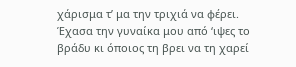χάρισμα τ’ μα την τριχιά να φέρει. Έχασα την γυναίκα μου από ‘ιψες το βράδυ κι όποιος τη βρει να τη χαρεί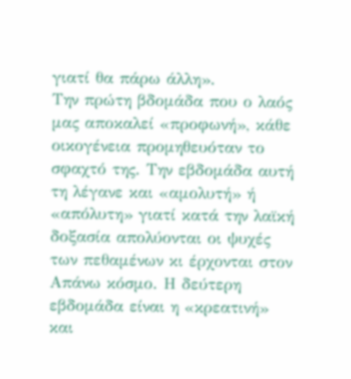γιατί θα πάρω άλλη».
Την πρώτη βδομάδα που ο λαός μας αποκαλεί «προφωνή», κάθε οικογένεια προμηθευόταν το σφαχτό της. Την εβδομάδα αυτή τη λέγανε και «αμολυτή» ή «απόλυτη» γιατί κατά την λαϊκή δοξασία απολύονται οι ψυχές των πεθαμένων κι έρχονται στον Απάνω κόσμο. Η δεύτερη εβδομάδα είναι η «κρεατινή» και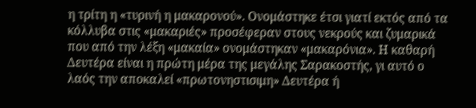η τρίτη η «τυρινή η μακαρονού». Ονομάστηκε έτσι γιατί εκτός από τα κόλλυβα στις «μακαριές» προσέφεραν στους νεκρούς και ζυμαρικά που από την λέξη «μακαία» ονομάστηκαν «μακαρόνια». Η καθαρή Δευτέρα είναι η πρώτη μέρα της μεγάλης Σαρακοστής, γι αυτό ο λαός την αποκαλεί «πρωτονηστισιμη» Δευτέρα ή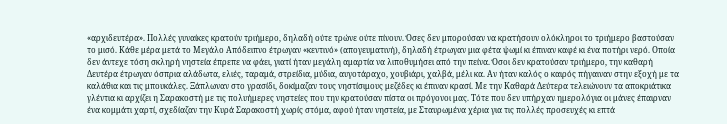«αρχιδευτέρα». Πολλές γυναίκες κρατούν τριήμερο, δηλαδή ούτε τρώνε ούτε πίνουν. Όσες δεν μπορούσαν να κρατήσουν ολόκληροι το τριήμερο βαστούσαν το μισό. Κάθε μέρα μετά το Μεγάλο Απόδειπνο έτρωγαν «κεντινό» (απογευματινή), δηλαδή έτρωγαν μια φέτα ψωμί κι έπιναν καφέ κι ένα ποτήρι νερό. Οποία δεν άντεχε τόση σκληρή νηστεία έπρεπε να φάει, γιατί ήταν μεγάλη αμαρτία να λιποθυμήσει από την πείνα. Όσοι δεν κρατούσαν τριήμερο, την καθαρή Δευτέρα έτρωγαν όσπρια αλάδωτα, ελιές, ταραμά, στρείδια, μύδια, αυγοτάραχο, χουβιάρι, χαλβά, μέλι κα. Αν ήταν καλός ο καιρός πήγαιναν στην εξοχή με τα καλάθια και τις μπουκάλες. Ξάπλωναν στο γρασίδι, δοκίμαζαν τους νηστίσιμους μεζέδες κι έπιναν κρασί. Με την Καθαρά Δεύτερα τελειώνουν τα αποκριάτικα γλέντια κι αρχίζει η Σαρακοστή με τις πολυήμερες νηστείες που την κρατούσαν πίστα οι πρόγονοι μας. Τότε που δεν υπήρχαν ημερολόγια οι μάνες έπαιρναν ένα κομμάτι χαρτί, σχεδίαζαν την Κυρά Σαρακοστή χωρίς στόμα, αφού ήταν νηστεία, με Σταυρωμένα χέρια για τις πολλές προσευχές κι επτά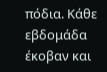πόδια. Κάθε εβδομάδα έκοβαν και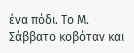ένα πόδι. Το Μ. Σάββατο κοβόταν και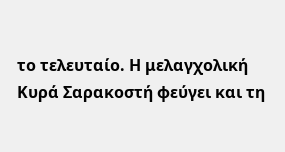το τελευταίο. Η μελαγχολική Κυρά Σαρακοστή φεύγει και τη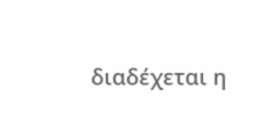διαδέχεται η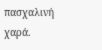πασχαλινή χαρά.